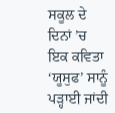ਸਕੂਲ ਦੇ ਦਿਨਾਂ ’ਚ ਇਕ ਕਵਿਤਾ ‘ਯੂਸੁਫ’ ਸਾਨੂੰ ਪੜ੍ਹਾਈ ਜਾਂਦੀ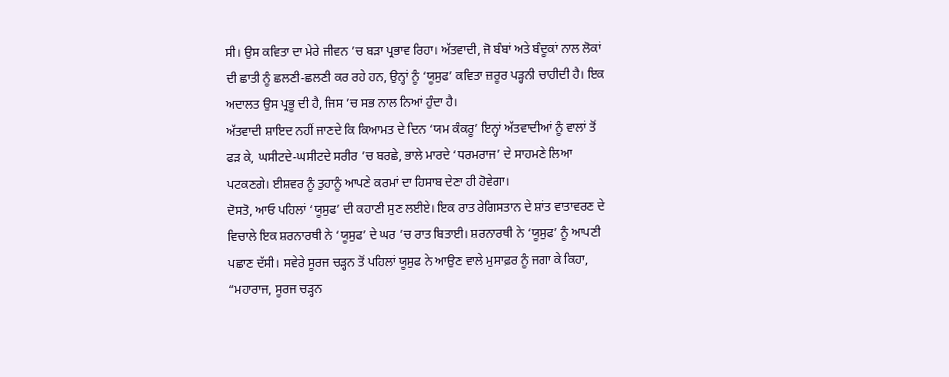ਸੀ। ਉਸ ਕਵਿਤਾ ਦਾ ਮੇਰੇ ਜੀਵਨ ’ਚ ਬੜਾ ਪ੍ਰਭਾਵ ਰਿਹਾ। ਅੱਤਵਾਦੀ, ਜੋ ਬੰਬਾਂ ਅਤੇ ਬੰਦੂਕਾਂ ਨਾਲ ਲੋਕਾਂ ਦੀ ਛਾਤੀ ਨੂੰ ਛਲਣੀ-ਛਲਣੀ ਕਰ ਰਹੇ ਹਨ, ਉਨ੍ਹਾਂ ਨੂੰ ‘ਯੂਸੁਫ’ ਕਵਿਤਾ ਜ਼ਰੂਰ ਪੜ੍ਹਨੀ ਚਾਹੀਦੀ ਹੈ। ਇਕ ਅਦਾਲਤ ਉਸ ਪ੍ਰਭੂ ਦੀ ਹੈ, ਜਿਸ ’ਚ ਸਭ ਨਾਲ ਨਿਆਂ ਹੁੰਦਾ ਹੈ।
ਅੱਤਵਾਦੀ ਸ਼ਾਇਦ ਨਹੀਂ ਜਾਣਦੇ ਕਿ ਕਿਆਮਤ ਦੇ ਦਿਨ ‘ਯਮ ਕੰਕਰੂ’ ਇਨ੍ਹਾਂ ਅੱਤਵਾਦੀਆਂ ਨੂੰ ਵਾਲਾਂ ਤੋਂ ਫੜ ਕੇ, ਘਸੀਟਦੇ-ਘਸੀਟਦੇ ਸਰੀਰ ’ਚ ਬਰਛੇ, ਭਾਲੇ ਮਾਰਦੇ ‘ਧਰਮਰਾਜ’ ਦੇ ਸਾਹਮਣੇ ਲਿਆ ਪਟਕਣਗੇ। ਈਸ਼ਵਰ ਨੂੰ ਤੁਹਾਨੂੰ ਆਪਣੇ ਕਰਮਾਂ ਦਾ ਹਿਸਾਬ ਦੇਣਾ ਹੀ ਹੋਵੇਗਾ।
ਦੋਸਤੋ, ਆਓ ਪਹਿਲਾਂ ‘ਯੂਸੁਫ’ ਦੀ ਕਹਾਣੀ ਸੁਣ ਲਈਏ। ਇਕ ਰਾਤ ਰੇਗਿਸਤਾਨ ਦੇ ਸ਼ਾਂਤ ਵਾਤਾਵਰਣ ਦੇ ਵਿਚਾਲੇ ਇਕ ਸ਼ਰਨਾਰਥੀ ਨੇ ‘ਯੂਸੁਫ’ ਦੇ ਘਰ ’ਚ ਰਾਤ ਬਿਤਾਈ। ਸ਼ਰਨਾਰਥੀ ਨੇ ‘ਯੂਸੁਫ’ ਨੂੰ ਆਪਣੀ ਪਛਾਣ ਦੱਸੀ। ਸਵੇਰੇ ਸੂਰਜ ਚੜ੍ਹਨ ਤੋਂ ਪਹਿਲਾਂ ਯੂਸੁਫ ਨੇ ਆਉਣ ਵਾਲੇ ਮੁਸਾਫ਼ਰ ਨੂੰ ਜਗਾ ਕੇ ਕਿਹਾ, “ਮਹਾਰਾਜ, ਸੂਰਜ ਚੜ੍ਹਨ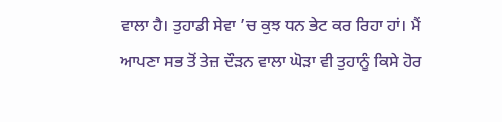ਵਾਲਾ ਹੈ। ਤੁਹਾਡੀ ਸੇਵਾ ’ਚ ਕੁਝ ਧਨ ਭੇਟ ਕਰ ਰਿਹਾ ਹਾਂ। ਮੈਂ ਆਪਣਾ ਸਭ ਤੋਂ ਤੇਜ਼ ਦੌੜਨ ਵਾਲਾ ਘੋੜਾ ਵੀ ਤੁਹਾਨੂੰ ਕਿਸੇ ਹੋਰ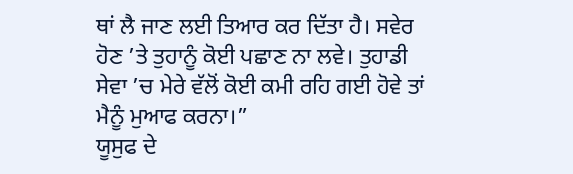ਥਾਂ ਲੈ ਜਾਣ ਲਈ ਤਿਆਰ ਕਰ ਦਿੱਤਾ ਹੈ। ਸਵੇਰ ਹੋਣ ’ਤੇ ਤੁਹਾਨੂੰ ਕੋਈ ਪਛਾਣ ਨਾ ਲਵੇ। ਤੁਹਾਡੀ ਸੇਵਾ ’ਚ ਮੇਰੇ ਵੱਲੋਂ ਕੋਈ ਕਮੀ ਰਹਿ ਗਈ ਹੋਵੇ ਤਾਂ ਮੈਨੂੰ ਮੁਆਫ ਕਰਨਾ।”
ਯੂਸੁਫ ਦੇ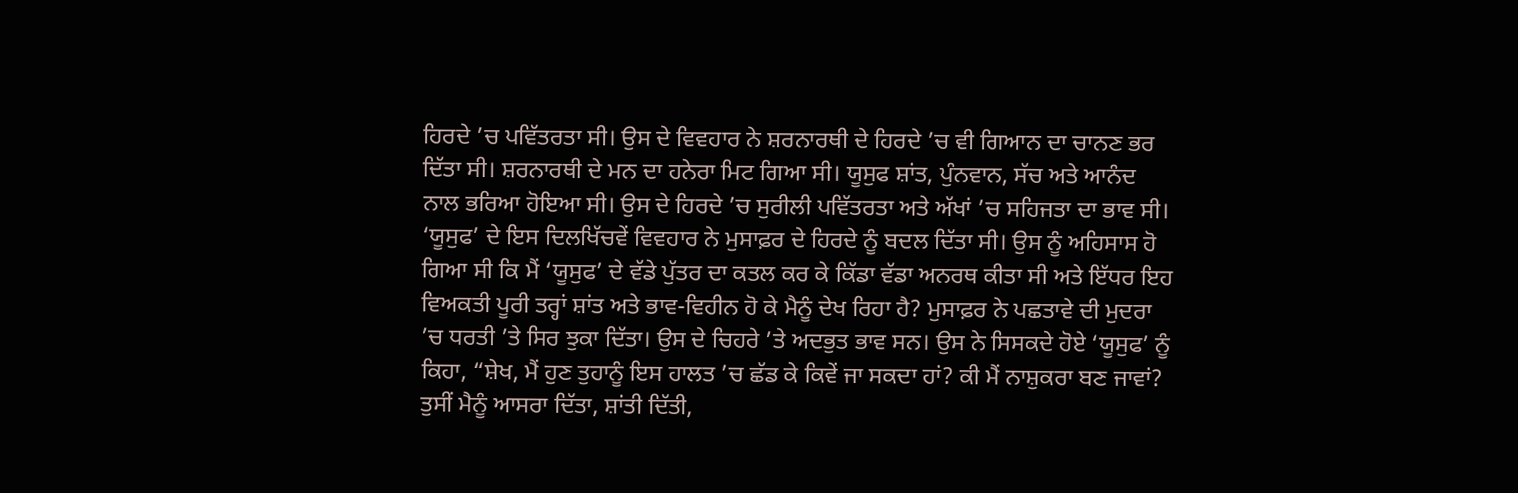ਹਿਰਦੇ ’ਚ ਪਵਿੱਤਰਤਾ ਸੀ। ਉਸ ਦੇ ਵਿਵਹਾਰ ਨੇ ਸ਼ਰਨਾਰਥੀ ਦੇ ਹਿਰਦੇ ’ਚ ਵੀ ਗਿਆਨ ਦਾ ਚਾਨਣ ਭਰ ਦਿੱਤਾ ਸੀ। ਸ਼ਰਨਾਰਥੀ ਦੇ ਮਨ ਦਾ ਹਨੇਰਾ ਮਿਟ ਗਿਆ ਸੀ। ਯੂਸੁਫ ਸ਼ਾਂਤ, ਪੁੰਨਵਾਨ, ਸੱਚ ਅਤੇ ਆਨੰਦ ਨਾਲ ਭਰਿਆ ਹੋਇਆ ਸੀ। ਉਸ ਦੇ ਹਿਰਦੇ ’ਚ ਸੁਰੀਲੀ ਪਵਿੱਤਰਤਾ ਅਤੇ ਅੱਖਾਂ ’ਚ ਸਹਿਜਤਾ ਦਾ ਭਾਵ ਸੀ।
‘ਯੂਸੁਫ’ ਦੇ ਇਸ ਦਿਲਖਿੱਚਵੇਂ ਵਿਵਹਾਰ ਨੇ ਮੁਸਾਫ਼ਰ ਦੇ ਹਿਰਦੇ ਨੂੰ ਬਦਲ ਦਿੱਤਾ ਸੀ। ਉਸ ਨੂੰ ਅਹਿਸਾਸ ਹੋ ਗਿਆ ਸੀ ਕਿ ਮੈਂ ‘ਯੂਸੁਫ’ ਦੇ ਵੱਡੇ ਪੁੱਤਰ ਦਾ ਕਤਲ ਕਰ ਕੇ ਕਿੱਡਾ ਵੱਡਾ ਅਨਰਥ ਕੀਤਾ ਸੀ ਅਤੇ ਇੱਧਰ ਇਹ ਵਿਅਕਤੀ ਪੂਰੀ ਤਰ੍ਹਾਂ ਸ਼ਾਂਤ ਅਤੇ ਭਾਵ-ਵਿਹੀਨ ਹੋ ਕੇ ਮੈਨੂੰ ਦੇਖ ਰਿਹਾ ਹੈ? ਮੁਸਾਫ਼ਰ ਨੇ ਪਛਤਾਵੇ ਦੀ ਮੁਦਰਾ ’ਚ ਧਰਤੀ ’ਤੇ ਸਿਰ ਝੁਕਾ ਦਿੱਤਾ। ਉਸ ਦੇ ਚਿਹਰੇ ’ਤੇ ਅਦਭੁਤ ਭਾਵ ਸਨ। ਉਸ ਨੇ ਸਿਸਕਦੇ ਹੋਏ ‘ਯੂਸੁਫ’ ਨੂੰ ਕਿਹਾ, “ਸ਼ੇਖ, ਮੈਂ ਹੁਣ ਤੁਹਾਨੂੰ ਇਸ ਹਾਲਤ ’ਚ ਛੱਡ ਕੇ ਕਿਵੇਂ ਜਾ ਸਕਦਾ ਹਾਂ? ਕੀ ਮੈਂ ਨਾਸ਼ੁਕਰਾ ਬਣ ਜਾਵਾਂ? ਤੁਸੀਂ ਮੈਨੂੰ ਆਸਰਾ ਦਿੱਤਾ, ਸ਼ਾਂਤੀ ਦਿੱਤੀ,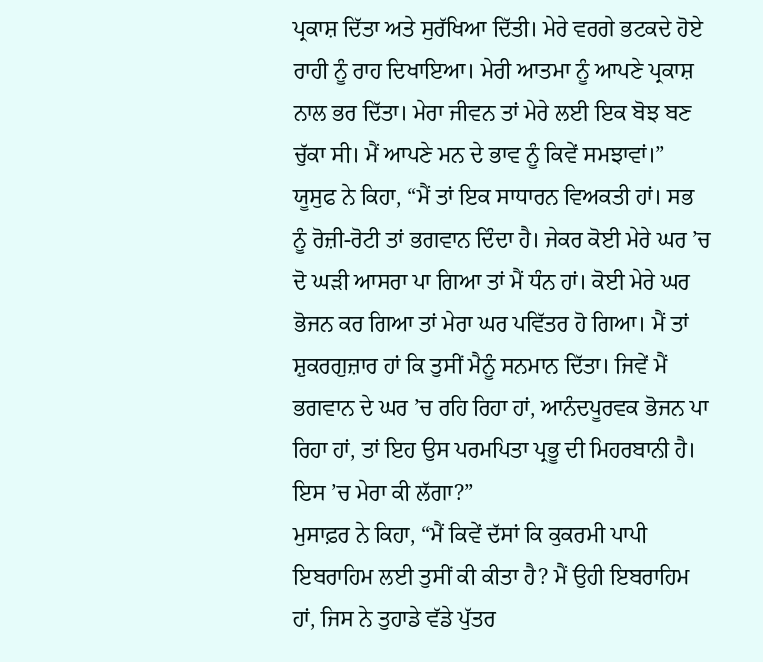ਪ੍ਰਕਾਸ਼ ਦਿੱਤਾ ਅਤੇ ਸੁਰੱਖਿਆ ਦਿੱਤੀ। ਮੇਰੇ ਵਰਗੇ ਭਟਕਦੇ ਹੋਏ ਰਾਹੀ ਨੂੰ ਰਾਹ ਦਿਖਾਇਆ। ਮੇਰੀ ਆਤਮਾ ਨੂੰ ਆਪਣੇ ਪ੍ਰਕਾਸ਼ ਨਾਲ ਭਰ ਦਿੱਤਾ। ਮੇਰਾ ਜੀਵਨ ਤਾਂ ਮੇਰੇ ਲਈ ਇਕ ਬੋਝ ਬਣ ਚੁੱਕਾ ਸੀ। ਮੈਂ ਆਪਣੇ ਮਨ ਦੇ ਭਾਵ ਨੂੰ ਕਿਵੇਂ ਸਮਝਾਵਾਂ।”
ਯੂਸੁਫ ਨੇ ਕਿਹਾ, “ਮੈਂ ਤਾਂ ਇਕ ਸਾਧਾਰਨ ਵਿਅਕਤੀ ਹਾਂ। ਸਭ ਨੂੰ ਰੋਜ਼ੀ-ਰੋਟੀ ਤਾਂ ਭਗਵਾਨ ਦਿੰਦਾ ਹੈ। ਜੇਕਰ ਕੋਈ ਮੇਰੇ ਘਰ ’ਚ ਦੋ ਘੜੀ ਆਸਰਾ ਪਾ ਗਿਆ ਤਾਂ ਮੈਂ ਧੰਨ ਹਾਂ। ਕੋਈ ਮੇਰੇ ਘਰ ਭੋਜਨ ਕਰ ਗਿਆ ਤਾਂ ਮੇਰਾ ਘਰ ਪਵਿੱਤਰ ਹੋ ਗਿਆ। ਮੈਂ ਤਾਂ ਸ਼ੁਕਰਗੁਜ਼ਾਰ ਹਾਂ ਕਿ ਤੁਸੀਂ ਮੈਨੂੰ ਸਨਮਾਨ ਦਿੱਤਾ। ਜਿਵੇਂ ਮੈਂ ਭਗਵਾਨ ਦੇ ਘਰ ’ਚ ਰਹਿ ਰਿਹਾ ਹਾਂ, ਆਨੰਦਪੂਰਵਕ ਭੋਜਨ ਪਾ ਰਿਹਾ ਹਾਂ, ਤਾਂ ਇਹ ਉਸ ਪਰਮਪਿਤਾ ਪ੍ਰਭੂ ਦੀ ਮਿਹਰਬਾਨੀ ਹੈ। ਇਸ ’ਚ ਮੇਰਾ ਕੀ ਲੱਗਾ?”
ਮੁਸਾਫ਼ਰ ਨੇ ਕਿਹਾ, “ਮੈਂ ਕਿਵੇਂ ਦੱਸਾਂ ਕਿ ਕੁਕਰਮੀ ਪਾਪੀ ਇਬਰਾਹਿਮ ਲਈ ਤੁਸੀਂ ਕੀ ਕੀਤਾ ਹੈ? ਮੈਂ ਉਹੀ ਇਬਰਾਹਿਮ ਹਾਂ, ਜਿਸ ਨੇ ਤੁਹਾਡੇ ਵੱਡੇ ਪੁੱਤਰ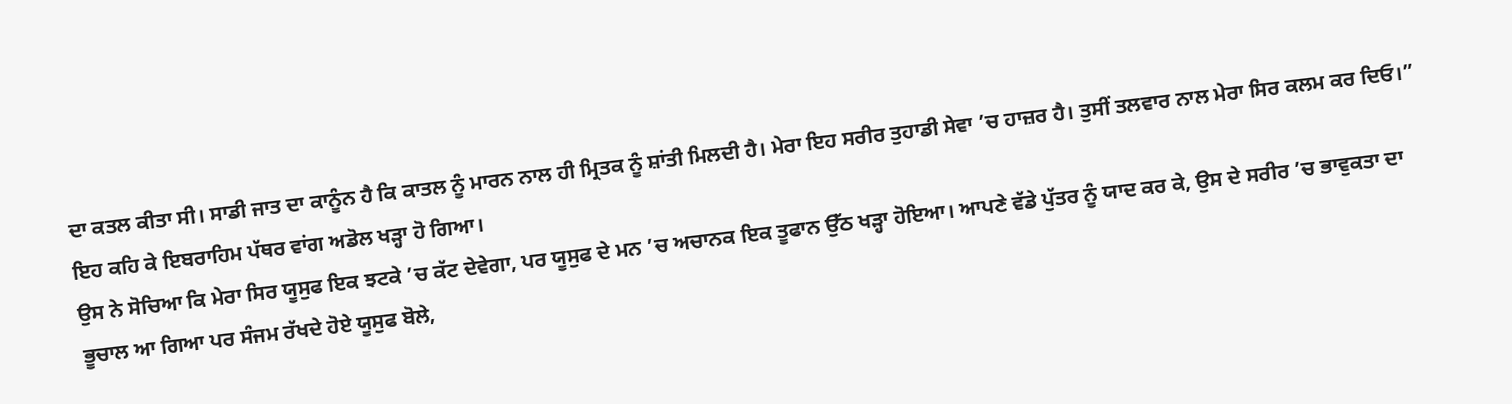ਦਾ ਕਤਲ ਕੀਤਾ ਸੀ। ਸਾਡੀ ਜਾਤ ਦਾ ਕਾਨੂੰਨ ਹੈ ਕਿ ਕਾਤਲ ਨੂੰ ਮਾਰਨ ਨਾਲ ਹੀ ਮ੍ਰਿਤਕ ਨੂੰ ਸ਼ਾਂਤੀ ਮਿਲਦੀ ਹੈ। ਮੇਰਾ ਇਹ ਸਰੀਰ ਤੁਹਾਡੀ ਸੇਵਾ ’ਚ ਹਾਜ਼ਰ ਹੈ। ਤੁਸੀਂ ਤਲਵਾਰ ਨਾਲ ਮੇਰਾ ਸਿਰ ਕਲਮ ਕਰ ਦਿਓ।” ਇਹ ਕਹਿ ਕੇ ਇਬਰਾਹਿਮ ਪੱਥਰ ਵਾਂਗ ਅਡੋਲ ਖੜ੍ਹਾ ਹੋ ਗਿਆ।
ਉਸ ਨੇ ਸੋਚਿਆ ਕਿ ਮੇਰਾ ਸਿਰ ਯੂਸੁਫ ਇਕ ਝਟਕੇ ’ਚ ਕੱਟ ਦੇਵੇਗਾ, ਪਰ ਯੂਸੁਫ ਦੇ ਮਨ ’ਚ ਅਚਾਨਕ ਇਕ ਤੂਫਾਨ ਉੱਠ ਖੜ੍ਹਾ ਹੋਇਆ। ਆਪਣੇ ਵੱਡੇ ਪੁੱਤਰ ਨੂੰ ਯਾਦ ਕਰ ਕੇ, ਉਸ ਦੇ ਸਰੀਰ ’ਚ ਭਾਵੁਕਤਾ ਦਾ ਭੂਚਾਲ ਆ ਗਿਆ ਪਰ ਸੰਜਮ ਰੱਖਦੇ ਹੋਏ ਯੂਸੁਫ ਬੋਲੇ,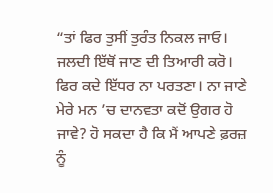“ਤਾਂ ਫਿਰ ਤੁਸੀਂ ਤੁਰੰਤ ਨਿਕਲ ਜਾਓ। ਜਲਦੀ ਇੱਥੋਂ ਜਾਣ ਦੀ ਤਿਆਰੀ ਕਰੋ। ਫਿਰ ਕਦੇ ਇੱਧਰ ਨਾ ਪਰਤਣਾ। ਨਾ ਜਾਣੇ ਮੇਰੇ ਮਨ ’ਚ ਦਾਨਵਤਾ ਕਦੋਂ ਉਗਰ ਹੋ ਜਾਵੇ? ਹੋ ਸਕਦਾ ਹੈ ਕਿ ਮੈਂ ਆਪਣੇ ਫ਼ਰਜ਼ ਨੂੰ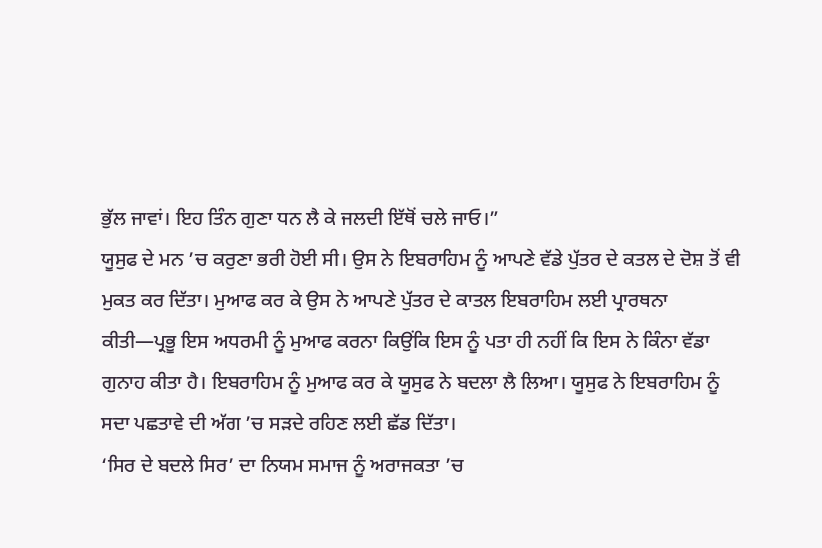ਭੁੱਲ ਜਾਵਾਂ। ਇਹ ਤਿੰਨ ਗੁਣਾ ਧਨ ਲੈ ਕੇ ਜਲਦੀ ਇੱਥੋਂ ਚਲੇ ਜਾਓ।”
ਯੂਸੁਫ ਦੇ ਮਨ ’ਚ ਕਰੁਣਾ ਭਰੀ ਹੋਈ ਸੀ। ਉਸ ਨੇ ਇਬਰਾਹਿਮ ਨੂੰ ਆਪਣੇ ਵੱਡੇ ਪੁੱਤਰ ਦੇ ਕਤਲ ਦੇ ਦੋਸ਼ ਤੋਂ ਵੀ ਮੁਕਤ ਕਰ ਦਿੱਤਾ। ਮੁਆਫ ਕਰ ਕੇ ਉਸ ਨੇ ਆਪਣੇ ਪੁੱਤਰ ਦੇ ਕਾਤਲ ਇਬਰਾਹਿਮ ਲਈ ਪ੍ਰਾਰਥਨਾ ਕੀਤੀ—ਪ੍ਰਭੂ ਇਸ ਅਧਰਮੀ ਨੂੰ ਮੁਆਫ ਕਰਨਾ ਕਿਉਂਕਿ ਇਸ ਨੂੰ ਪਤਾ ਹੀ ਨਹੀਂ ਕਿ ਇਸ ਨੇ ਕਿੰਨਾ ਵੱਡਾ ਗੁਨਾਹ ਕੀਤਾ ਹੈ। ਇਬਰਾਹਿਮ ਨੂੰ ਮੁਆਫ ਕਰ ਕੇ ਯੂਸੁਫ ਨੇ ਬਦਲਾ ਲੈ ਲਿਆ। ਯੂਸੁਫ ਨੇ ਇਬਰਾਹਿਮ ਨੂੰ ਸਦਾ ਪਛਤਾਵੇ ਦੀ ਅੱਗ ’ਚ ਸੜਦੇ ਰਹਿਣ ਲਈ ਛੱਡ ਦਿੱਤਾ।
‘ਸਿਰ ਦੇ ਬਦਲੇ ਸਿਰ’ ਦਾ ਨਿਯਮ ਸਮਾਜ ਨੂੰ ਅਰਾਜਕਤਾ ’ਚ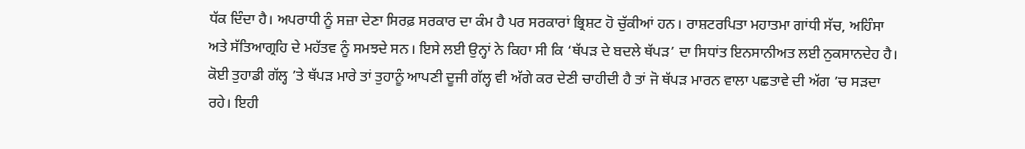ਧੱਕ ਦਿੰਦਾ ਹੈ। ਅਪਰਾਧੀ ਨੂੰ ਸਜ਼ਾ ਦੇਣਾ ਸਿਰਫ਼ ਸਰਕਾਰ ਦਾ ਕੰਮ ਹੈ ਪਰ ਸਰਕਾਰਾਂ ਭ੍ਰਿਸ਼ਟ ਹੋ ਚੁੱਕੀਆਂ ਹਨ। ਰਾਸ਼ਟਰਪਿਤਾ ਮਹਾਤਮਾ ਗਾਂਧੀ ਸੱਚ, ਅਹਿੰਸਾ ਅਤੇ ਸੱਤਿਆਗ੍ਰਹਿ ਦੇ ਮਹੱਤਵ ਨੂੰ ਸਮਝਦੇ ਸਨ। ਇਸੇ ਲਈ ਉਨ੍ਹਾਂ ਨੇ ਕਿਹਾ ਸੀ ਕਿ ‘ਥੱਪੜ ਦੇ ਬਦਲੇ ਥੱਪੜ’ ਦਾ ਸਿਧਾਂਤ ਇਨਸਾਨੀਅਤ ਲਈ ਨੁਕਸਾਨਦੇਹ ਹੈ। ਕੋਈ ਤੁਹਾਡੀ ਗੱਲ੍ਹ ’ਤੇ ਥੱਪੜ ਮਾਰੇ ਤਾਂ ਤੁਹਾਨੂੰ ਆਪਣੀ ਦੂਜੀ ਗੱਲ੍ਹ ਵੀ ਅੱਗੇ ਕਰ ਦੇਣੀ ਚਾਹੀਦੀ ਹੈ ਤਾਂ ਜੋ ਥੱਪੜ ਮਾਰਨ ਵਾਲਾ ਪਛਤਾਵੇ ਦੀ ਅੱਗ ’ਚ ਸੜਦਾ ਰਹੇ। ਇਹੀ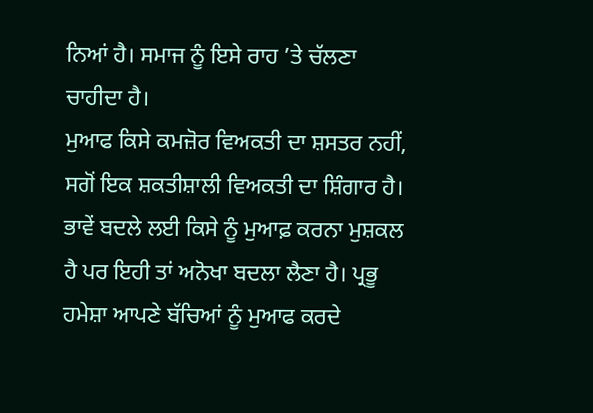ਨਿਆਂ ਹੈ। ਸਮਾਜ ਨੂੰ ਇਸੇ ਰਾਹ ’ਤੇ ਚੱਲਣਾ ਚਾਹੀਦਾ ਹੈ।
ਮੁਆਫ ਕਿਸੇ ਕਮਜ਼ੋਰ ਵਿਅਕਤੀ ਦਾ ਸ਼ਸਤਰ ਨਹੀਂ, ਸਗੋਂ ਇਕ ਸ਼ਕਤੀਸ਼ਾਲੀ ਵਿਅਕਤੀ ਦਾ ਸ਼ਿੰਗਾਰ ਹੈ। ਭਾਵੇਂ ਬਦਲੇ ਲਈ ਕਿਸੇ ਨੂੰ ਮੁਆਫ਼ ਕਰਨਾ ਮੁਸ਼ਕਲ ਹੈ ਪਰ ਇਹੀ ਤਾਂ ਅਨੋਖਾ ਬਦਲਾ ਲੈਣਾ ਹੈ। ਪ੍ਰਭੂ ਹਮੇਸ਼ਾ ਆਪਣੇ ਬੱਚਿਆਂ ਨੂੰ ਮੁਆਫ ਕਰਦੇ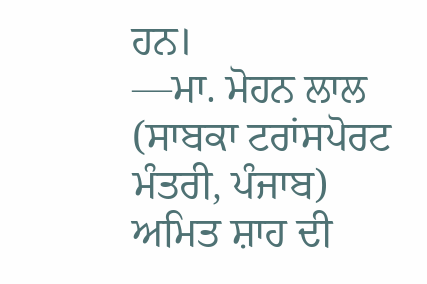ਹਨ।
—ਮਾ. ਮੋਹਨ ਲਾਲ
(ਸਾਬਕਾ ਟਰਾਂਸਪੋਰਟ ਮੰਤਰੀ, ਪੰਜਾਬ)
ਅਮਿਤ ਸ਼ਾਹ ਦੀ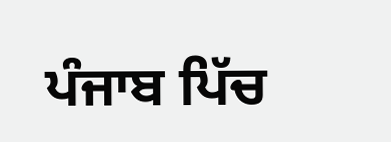ਪੰਜਾਬ ਪਿੱਚ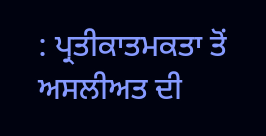: ਪ੍ਰਤੀਕਾਤਮਕਤਾ ਤੋਂ ਅਸਲੀਅਤ ਦੀ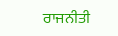ਰਾਜਨੀਤੀ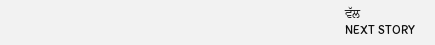ਵੱਲ
NEXT STORY